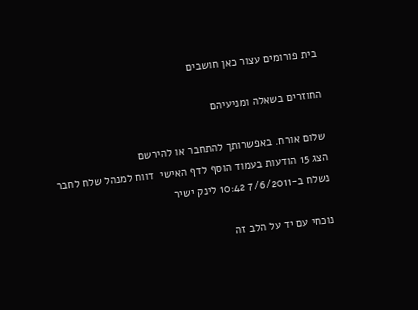בית פורומים עצור כאן חושבים

החוזרים בשאלה ומניעיהם

שלום אורח. באפשרותך להתחבר או להירשם
הצג 15 הודעות בעמוד הוסף לדף האישי  דווח למנהל שלח לחבר
נשלח ב-7/6/2011 10:42 לינק ישיר

נוכחי עם יד על הלב זה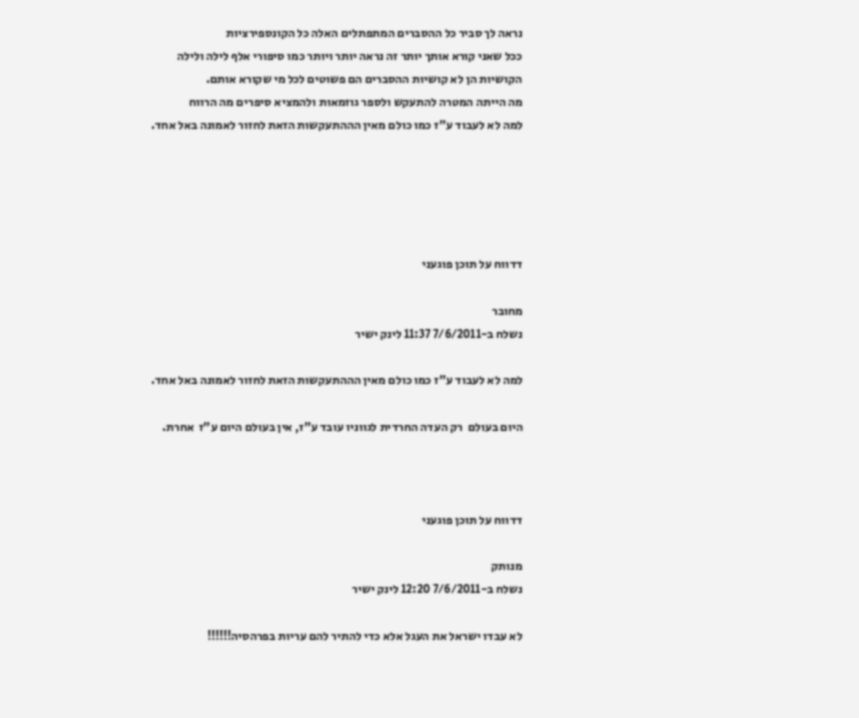נראה לך סביר כל ההסברים המתפתלים האלה כל הקונספירציות
ככל שאני קורא אותך יותר זה נראה יותר ויותר כמו סיפורי אלף לילה ולילה
הקושיות הן לא קושיות ההסברים הם פשוטים לכל מי שקורא אותם.
מה הייתה המטרה להתעקש ולספר גוזמאות ולהמציא סיפרים מה הרווח
למה לא לעבוד ע"ז כמו כולם מאין הההתעקשות הזאת לחזור לאמונה באל אחד.





דדווח על תוכן פוגעני

מחובר
נשלח ב-7/6/2011 11:37 לינק ישיר

למה לא לעבוד ע"ז כמו כולם מאין הההתעקשות הזאת לחזור לאמונה באל אחד.

היום בעולם  רק העדה החרדית לגווניו עובד ע"ז, אין בעולם היום ע"ז  אחרת.



דדווח על תוכן פוגעני

מנותק
נשלח ב-7/6/2011 12:20 לינק ישיר

לא עבדו ישראל את העגל אלא כדי להתיר להם עריות בפרהסיה!!!!!!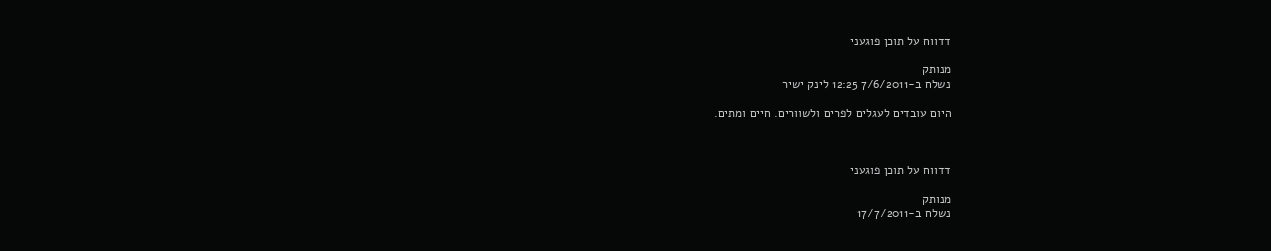דדווח על תוכן פוגעני

מנותק
נשלח ב-7/6/2011 12:25 לינק ישיר

היום עובדים לעגלים לפרים ולשוורים. חיים ומתים.



דדווח על תוכן פוגעני

מנותק
נשלח ב-17/7/2011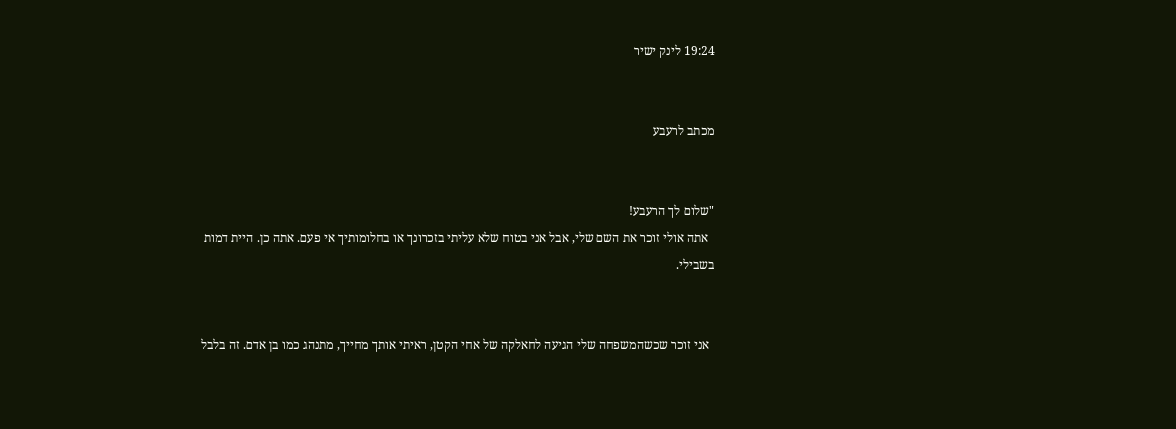19:24 לינק ישיר


מכתב לרעבע


"שלום לך הרעבע!
  אתה אולי זוכר את השם שלי, אבל אני בטוח שלא עליתי בזכרונך או בחלומותיך אי פעם. אתה כן. היית דמות בשבילי.


  אני זוכר שכשהמשפחה שלי הגיעה לחאלקה של אחי הקטן, ראיתי אותך מחייך, מתנהג כמו בן אדם. זה בלבל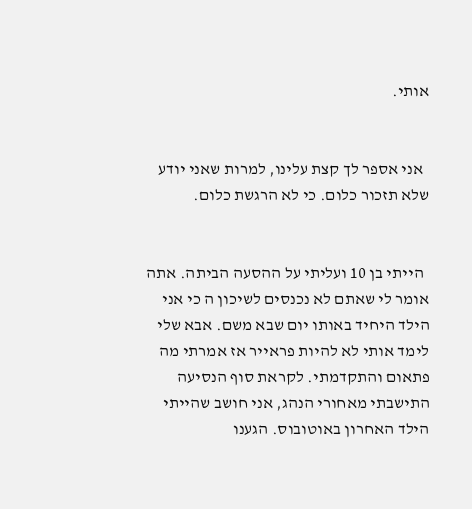אותי.


  אני אספר לך קצת עלינו, למרות שאני יודע שלא תזכור כלום. כי לא הרגשת כלום.


  הייתי בן 10 ועליתי על ההסעה הביתה. אתה אומר לי שאתם לא נכנסים לשיכון ה כי אני הילד היחיד באותו יום שבא משם. אבא שלי לימד אותי לא להיות פראייר אז אמרתי מה פתאום והתקדמתי. לקראת סוף הנסיעה התישבתי מאחורי הנהג, אני חושב שהייתי הילד האחרון באוטובוס. הגענו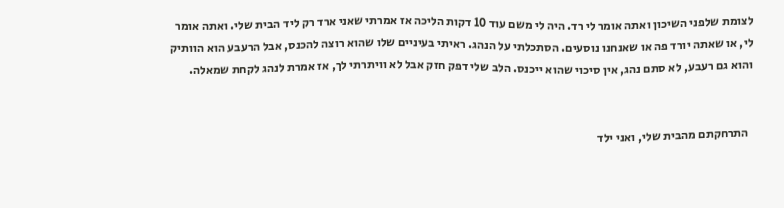לצומת שלפני השיכון ואתה אומר לי רד. היה לי משם עוד 10 דקות הליכה אז אמרתי שאני ארד רק ליד הבית שלי. ואתה אומר לי, או שאתה יורד פה או שאנחנו נוסעים. הסתכלתי על הנהג. ראיתי בעיניים שלו שהוא רוצה להכנס, אבל הרעבע הוא הוותיק והוא גם רעבע, לא סתם נהג, אין סיכוי שהוא ייכנס. הלב שלי דפק חזק אבל לא וויתרתי לך, אז אמרת לנהג לקחת שמאלה.


  התרחקתם מהבית שלי, ואני ילד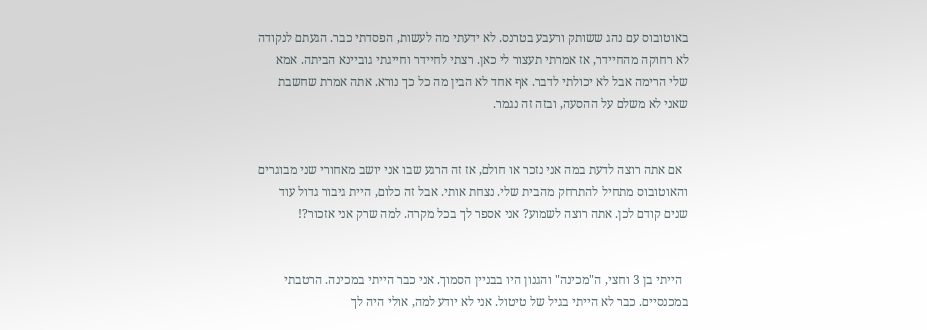באוטובוס עם נהג ששותק ורעבע בטרנס. לא ידעתי מה לעשות, הפסדתי כבר. הגעתם לנקודה לא רחוקה מהחיידר, אז אמרתי תעצור לי כאן. רצתי לחיידר וחייגתי גוביינא הביתה. אמא שלי הרימה אבל לא יכולתי לדבר. אף אחד לא הבין מה כל כך נורא. אתה אמרת שחשבת שאני לא משלם על ההסעה, ובזה זה נגמר.


  אם אתה רוצה לדעת במה אני נזכר או חולם, אז זה הרגע שבו אני יושב מאחורי שני מבוגרים והאוטובוס מתחיל להתרחק מהבית שלי. נצחת אותי. אבל זה כלום, היית גיבור גדול עוד שנים קודם לכן. אתה רוצה לשמוע? אני אספר לך בכל מקרה. למה שרק אני אזכור?!


  הייתי בן 3 וחצי, ה"מכינה" והגנון היו בבניין הסמוך. אני כבר הייתי במכינה. הרטבתי במכנסיים. כבר לא הייתי בגיל של טיטול. אני לא יודע למה, אולי היה לך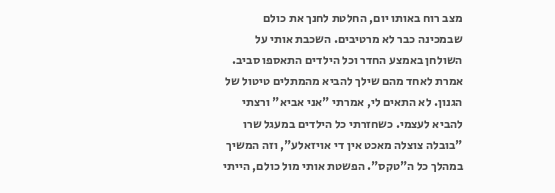מצב רוח באותו יום, החלטת לחנך את כולם שבמכינה כבר לא מרטיבים. השכבת אותי על השולחן באמצע החדר וכל הילדים התאספו סביב. אמרת לאחד מהם שילך להביא מהמתלים טיטול של הגנון. לא התאים לי, אמרתי "אני אביא" ורצתי להביא לעצמי. כשחזרתי כל הילדים במעגל שרו "בובלה צוצלה מאכט אין די אויזאלע", וזה המשיך במהלך כל ה"טקס". הפשטת אותי מול כולם, הייתי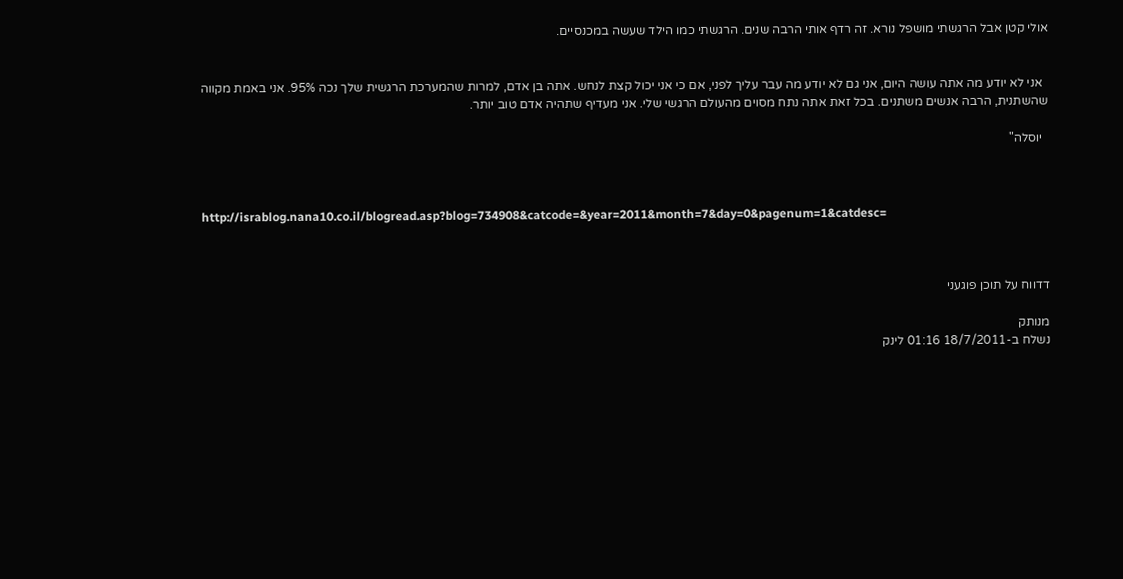אולי קטן אבל הרגשתי מושפל נורא. זה רדף אותי הרבה שנים. הרגשתי כמו הילד שעשה במכנסיים.


  אני לא יודע מה אתה עושה היום, אני גם לא יודע מה עבר עליך לפני, אם כי אני יכול קצת לנחש. אתה בן אדם, למרות שהמערכת הרגשית שלך נכה 95%. אני באמת מקווה שהשתנית, הרבה אנשים משתנים. בכל זאת אתה נתח מסוים מהעולם הרגשי שלי. אני מעדיף שתהיה אדם טוב יותר.

  יוסלה"



http://israblog.nana10.co.il/blogread.asp?blog=734908&catcode=&year=2011&month=7&day=0&pagenum=1&catdesc=



דדווח על תוכן פוגעני

מנותק
נשלח ב-18/7/2011 01:16 לינק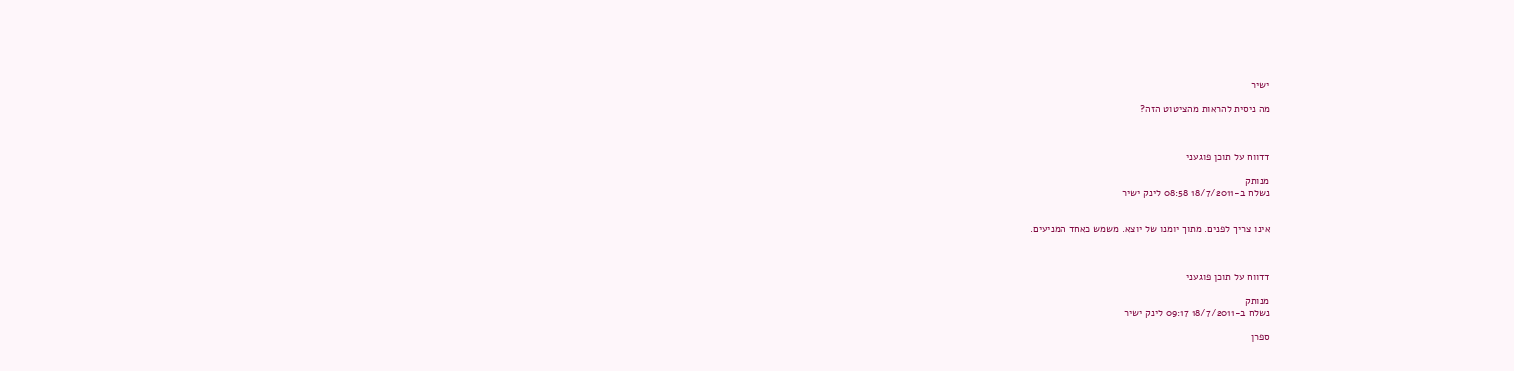ישיר

מה ניסית להראות מהציטוט הזה?



דדווח על תוכן פוגעני

מנותק
נשלח ב-18/7/2011 08:58 לינק ישיר


אינו צריך לפנים. מתוך יומנו של יוצא. משמש כאחד המניעים.



דדווח על תוכן פוגעני

מנותק
נשלח ב-18/7/2011 09:17 לינק ישיר

ספרן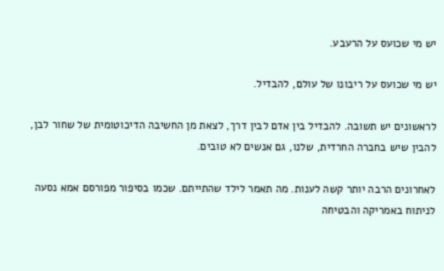יש מי שכועס על הרעבע.

יש מי שכועס על ריבונו של עולם, להבדיל.

לראשונים יש תשובה. להבדיל בין אדם לבין דרך, לצאת מן החשיבה הדיכוטומית של שחור לבן, להבין שיש בחברה החרדית, שלנו, גם אנשים לא טובים.

לאחרונים הרבה יותר קשה לענות. מה תאמר לילד שהתייתם. שכמו בסיפור מפורסם אמא נסעה לניתוח באמריקה והבטיחה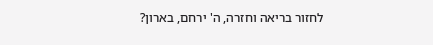לחזור בריאה וחזרה, ה' ירחם, בארון?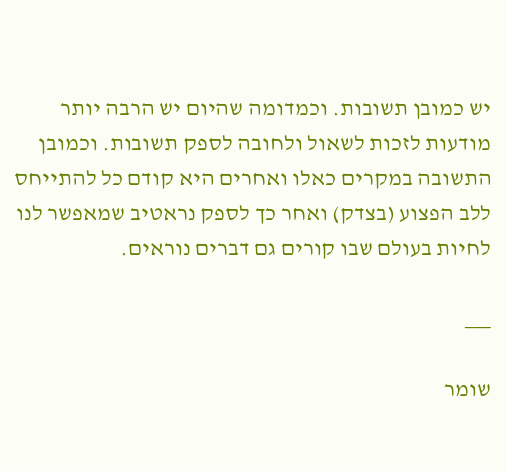יש כמובן תשובות. וכמדומה שהיום יש הרבה יותר מודעות לזכות לשאול ולחובה לספק תשובות. וכמובן התשובה במקרים כאלו ואחרים היא קודם כל להתייחס ללב הפצוע (בצדק) ואחר כך לספק נראטיב שמאפשר לנו לחיות בעולם שבו קורים גם דברים נוראים.

___

שומר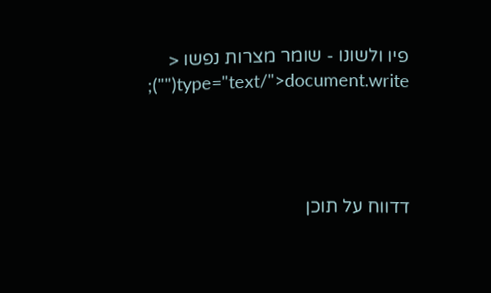פיו ולשונו - שומר מצרות נפשו < type="text/">document.write("");




דדווח על תוכן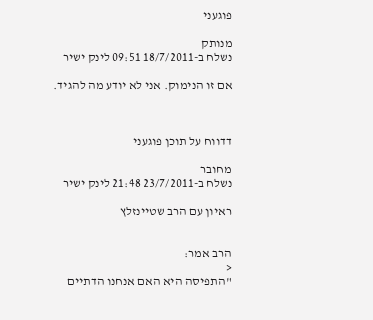פוגעני

מנותק
נשלח ב-18/7/2011 09:51 לינק ישיר

אם זו הנימוק. אני לא יודע מה להגיד.



דדווח על תוכן פוגעני

מחובר
נשלח ב-23/7/2011 21:48 לינק ישיר

ראיון עם הרב שטיינזלץ


הרב אמר:
<
"התפיסה היא האם אנחנו הדתיים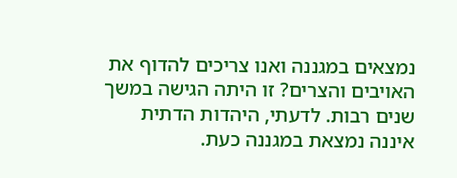נמצאים במגננה ואנו צריכים להדוף את האויבים והצרים? זו היתה הגישה במשך שנים רבות. לדעתי, היהדות הדתית איננה נמצאת במגננה כעת.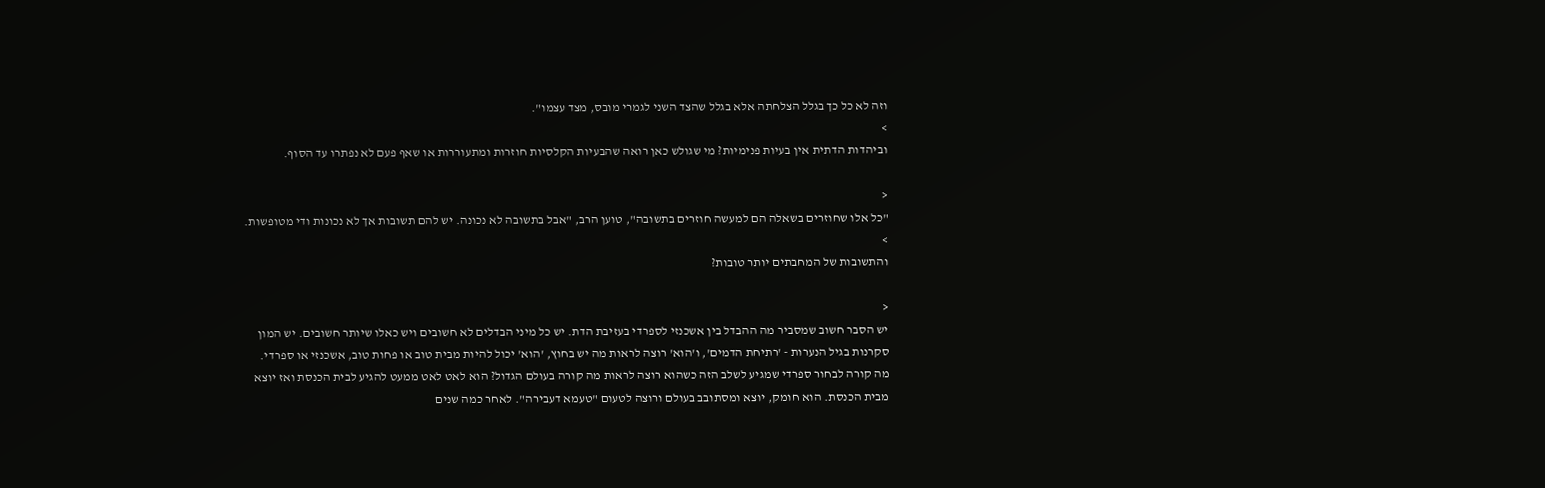וזה לא כל כך בגלל הצלחתה אלא בגלל שהצד השני לגמרי מובס, מצד עצמו".
>
וביהדות הדתית אין בעיות פנימיות? מי שגולש כאן רואה שהבעיות הקלסיות חוזרות ומתעוררות או שאף פעם לא נפתרו עד הסוף.

<
"כל אלו שחוזרים בשאלה הם למעשה חוזרים בתשובה", טוען הרב, "אבל בתשובה לא נכונה. יש להם תשובות אך לא נכונות ודי מטופשות.
>
והתשובות של המחבתים יותר טובות?

<
יש הסבר חשוב שמסביר מה ההבדל בין אשכנזי לספרדי בעזיבת הדת. יש כל מיני הבדלים לא חשובים ויש כאלו שיותר חשובים. יש המון סקרנות בגיל הנערות - 'רתיחת הדמים', ו'הוא' רוצה לראות מה יש בחוץ, 'הוא' יכול להיות מבית טוב או פחות טוב, אשכנזי או ספרדי. מה קורה לבחור ספרדי שמגיע לשלב הזה כשהוא רוצה לראות מה קורה בעולם הגדול? הוא לאט לאט ממעט להגיע לבית הכנסת ואז יוצא מבית הכנסת. הוא חומק, יוצא ומסתובב בעולם ורוצה לטעום "טעמא דעבירה". לאחר כמה שנים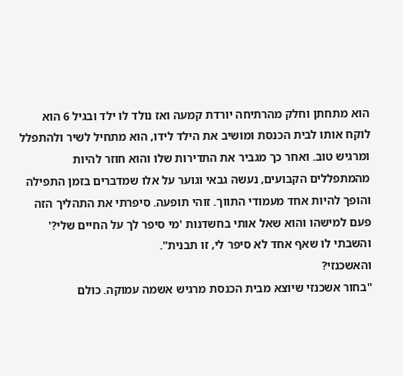הוא מתחתן וחלק מהרתיחה יורדת קמעה ואז נולד לו ילד ובגיל 6 הוא לוקח אותו לבית הכנסת ומושיב את הילד לידו, הוא מתחיל לשיר ולהתפלל ומרגיש טוב. ואחר כך מגביר את התדירות שלו והוא חוזר להיות מהמתפללים הקבועים, נעשה גבאי וגוער על אלו שמדברים בזמן התפילה והופך להיות אחד מעמודי התווך. זוהי תופעה. סיפרתי את התהליך הזה פעם למישהו והוא שאל אותי בחשדנות 'מי סיפר לך על החיים שלי?' והשבתי לו שאף אחד לא סיפר לי, זו תבנית".
והאשכנזי?
"בחור אשכנזי שיוצא מבית הכנסת מרגיש אשמה עמוקה. כולם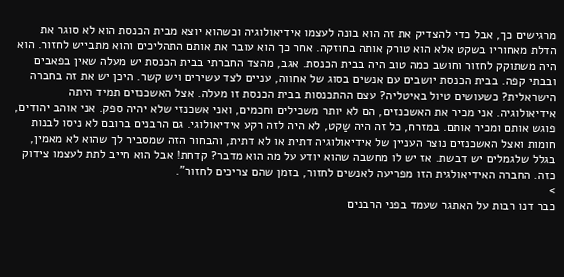מרגישים כך, אבל כדי להצדיק את זה הוא בונה לעצמו אידיאולוגיה וכשהוא יוצא מבית הכנסת הוא לא סוגר את הדלת מאחוריו בשקט אלא הוא טורק אותה בחוזקה. אחר כך הוא עובר את אותם התהליכים והוא מתבייש לחזור. הוא היה משתוקק לחזור וחושב כמה טוב היה בבית הכנסת. אגב, מהצד החברתי בבית הכנסת יש מעלה שאין בפאבים ובבתי קפה. בבית הכנסת יושבים עם אנשים בסוג של אחווה, עניים לצד עשירים ויש קשר. היכן יש את זה בחברה הישראלית? כשעושים טיול באיטליה? עצם ההתכנסות בבית הכנסת זו מעלה. אצל האשכנזים תמיד היתה אידיאולוגיה. אני מכיר את האשכנזים, הם לא יותר משכילים וחכמים, ואני אשכנזי שלא יהיה ספק. אני אוהב יהודים, פוגש אותם ומכיר אותם. במזרח, כל זה היה שַקט, לא היה לזה רקע אידיאולוגי. גם הרבנים ברובם לא ניסו לבנות חומות ואצל האשכנזים נוצר העניין של אידיאולוגיה דתית או לא דתית, והבחור הזה שמסביר לך שהוא לא מאמין, בגלל שלגמלים יש דבשת. אז יש לו מחשבה שהוא יודע על מה הוא מדבר? קדחת! אבל הוא חייב לתת לעצמו צידוק כזה. החברה האידיאולגית הזו מפריעה לאנשים לחזור, בזמן שהם צריכים לחזור".
>
כבר דנו רבות על האתגר שעמד בפני הרבנים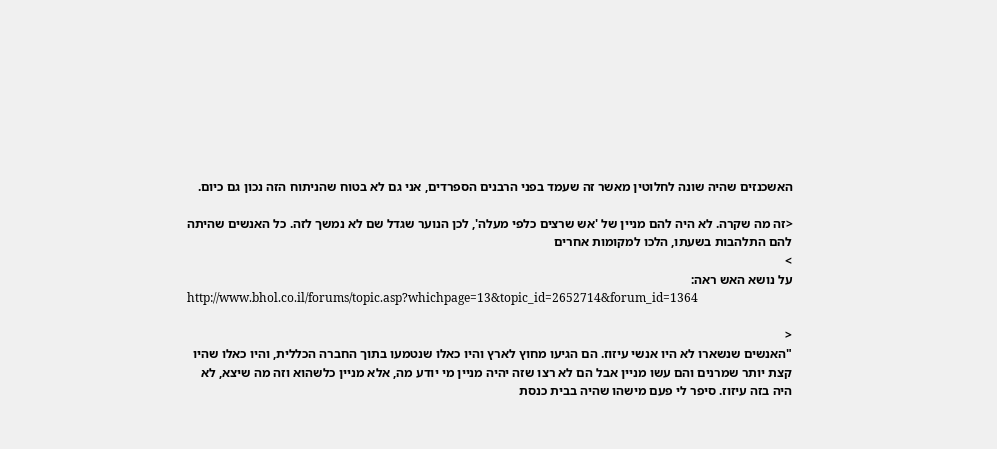האשכנזים שהיה שונה לחלוטין מאשר זה שעמד בפני הרבנים הספרדים, אני גם לא בטוח שהניתוח הזה נכון גם כיום.

<זה מה שקרה. לא היה להם מניין של 'אש שרצים כלפי מעלה', לכן הנוער שגדל שם לא נמשך לזה. כל האנשים שהיתה להם התלהבות בשעתו, הלכו למקומות אחרים
>
על נושא האש ראה:
http://www.bhol.co.il/forums/topic.asp?whichpage=13&topic_id=2652714&forum_id=1364

<
"האנשים שנשארו לא היו אנשי עיזוז. הם הגיעו מחוץ לארץ והיו כאלו שנטמעו בתוך החברה הכללית, והיו כאלו שהיו קצת יותר שמרנים והם עשו מניין אבל הם לא רצו שזה יהיה מניין מי יודע מה, אלא מניין כלשהוא וזה מה שיצא, לא היה בזה עיזוז. סיפר לי פעם מישהו שהיה בבית כנסת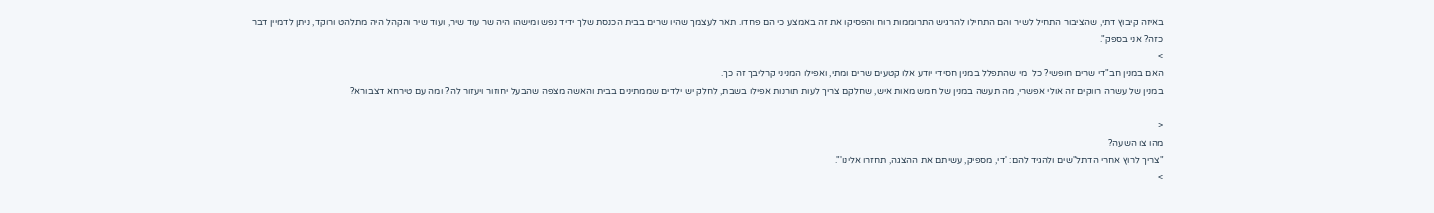באיזה קיבוץ דתי, שהציבור התחיל לשיר והם התחילו להרגיש התרוממות רוח והפסיקו את זה באמצע כי הם פחדו. תאר לעצמך שהיו שרים בבית הכנסת שלך ידיד נפש ומישהו היה שר עוד שיר, ועוד שיר והקהל היה מתלהט ורוקד, ניתן לדמיין דבר כזה? אני בספק".
>
האם במנין חב"די שרים חופשי? כל  מי שהתפלל במנין חסידי יודע אלו קטעים שרים ומתי, ואפילו המניני קרליבך זה כך.
במנין של עשרה רווקים זה אולי אפשרי, מה תעשה במנין של חמש מאות איש, שחלקם צריך לעות תורנות אפילו בשבת, לחלק יש ילדים שממתינים בבית והאשה מצפה שהבעל יחוזור ויעזור לה? ומה עם טירחא דצבורא?

<
מהו צו השעה?
"צריך לרוץ אחרי הדתל"שים ולהגיד להם: 'די, מספיק, עשיתם את ההצגה, תחזרו אלינו'".
>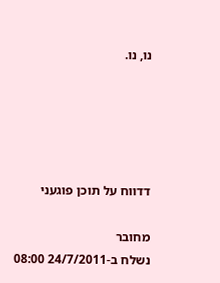נו, נו.





דדווח על תוכן פוגעני

מחובר
נשלח ב-24/7/2011 08:00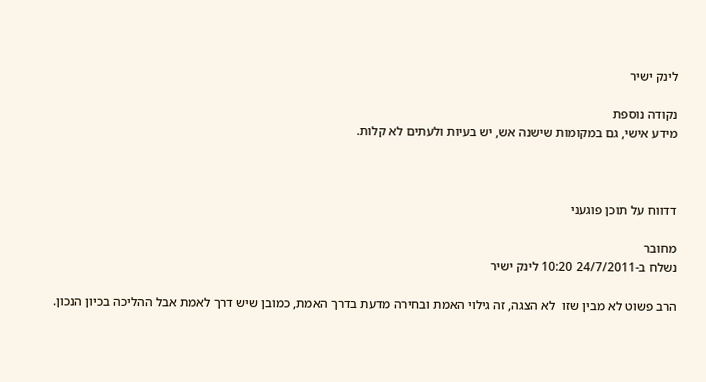לינק ישיר

נקודה נוספת
מידע אישי, גם במקומות שישנה אש, יש בעיות ולעתים לא קלות.



דדווח על תוכן פוגעני

מחובר
נשלח ב-24/7/2011 10:20 לינק ישיר

הרב פשוט לא מבין שזו  לא הצגה, זה גילוי האמת ובחירה מדעת בדרך האמת, כמובן שיש דרך לאמת אבל ההליכה בכיון הנכון.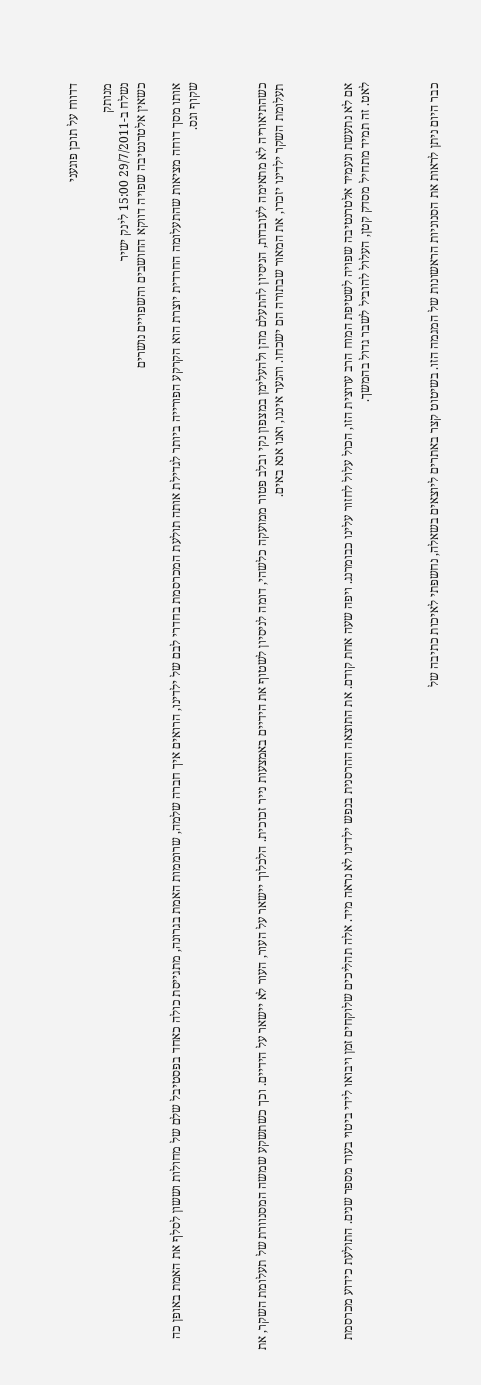דדווח על תוכן פוגעני

מנותק
נשלח ב-29/7/2011 15:00 לינק ישיר
כשאין אלטרנטיבה שפויה דווקא החושבים והשפויים נושרים

אותו מסך דוחה מציאות שהתעלומה החרדית יוצרת הוא הקרקע הפורייה ביותר לגדילת אותה תולעת המכרסמת בחדרי לבם של ילדינו, הרואים איך חברה שלמה, שרוממות האמת בגרונה, מתגייסת כולה כאחד בפסטיבל שלם של מחולות וששון לסלף את האמת באופן כה שקוף וגס.



כשהתיאוריה לא מתאימה לעובדות, הניסיון להתעלם מהן ולהעלימן במצפון נקי ובלב פטור ממועקה כלשהי, דומה לניסיון לשטוף את הידיים באמצעות נייר זכוכית. הלכלוך יישאר על העור, העור לא יישאר על הידיים. וכך כשתשקע שמשה המסנוורת של תעלומת השקר, את תעלומת השקר ילדינו יזכרו, את המאור שבתורה הם ישכחו. והנער איננו, ואנו אנא באים.



אם לא נתעשת ונעמיד אלטרנטיבה שפויה לשטיפת המוח הרב ערוצית הזו, הכול עלול לחזור עלינו כבומרנג. ויפה שעה אחת קודם. את התוצאה ההרסנית בנפש ילדינו לא נראה מיד. אלה תהליכים שלוקחים זמן ויבואו לידי ביטוי בעוד מספר שנים. התולעת כידוע מכרסמת לאט. זה תמיד מתחיל מסדק קטן, העלול להוביל לשבר גדול בהמשך.



כבר היום ניתן לראות את הסנוניות הראשונות של המגמה הזו. בשיטוט קצר באתרים ליוצאים בשאלה, נחשפתי לאיכות כתיבה של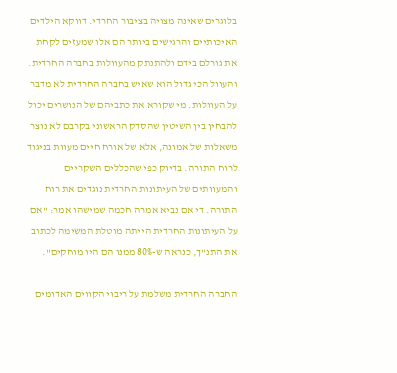בלוגרים שאינה מצויה בציבור החרדי. דווקא הילדים האיכותיים והרגישים ביותר הם אלו שמעזים לקחת את גורלם בידם ולהתנתק מהעוולות בחברה החרדית. והעוול הכי גדול הוא שאיש בחברה החרדית לא מדבר על העוולות. מי שקורא את כתביהם של הנושרים יכול להבחין בין השיטין שהסדק הראשוני בקרבם לא נוצר משאלות של אמונה, אלא של אורח חיים מעוות בניגוד לרוח התורה. בדיוק כפי שהכללים השקריים והמעוותים של העיתונות החרדית נוגדים את רוח התורה. די אם נביא אמרה חכמה שמישהו אמר: "אם על העיתונות החרדית הייתה מוטלת המשימה לכתוב את התנ"ך, כנראה ש-80% ממנו הם היו מוחקים".

החברה החרדית משלמת על ריבוי הקווים האדומים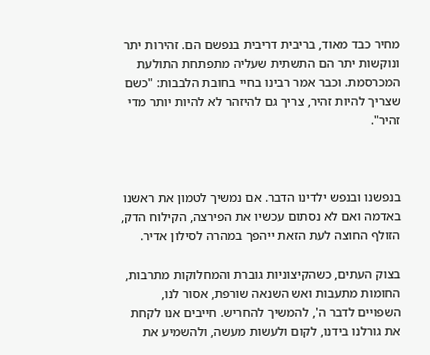מחיר כבד מאוד, בריבית דריבית בנפשם הם. זהירות יתר ונוקשות יתר הם התשתית שעליה מתפתחת התולעת המכרסמת. וכבר אמר רבינו בחיי בחובת הלבבות: "כשם שצריך להיות זהיר, צריך גם להיזהר לא להיות יותר מדי זהיר".



בנפשנו ובנפש ילדינו הדבר. אם נמשיך לטמון את ראשנו באדמה ואם לא נסתום עכשיו את הפירצה, הקילוח הדק, הזולף החוצה לעת הזאת ייהפך במהרה לסילון אדיר.

בצוק העתים, כשהקיצוניות גוברת והמחלוקות מתרבות, החומות מתעבות ואש השנאה שורפת, אסור לנו, השפויים לדבר ה', להמשיך להחריש. חייבים אנו לקחת את גורלנו בידנו, לקום ולעשות מעשה, ולהשמיע את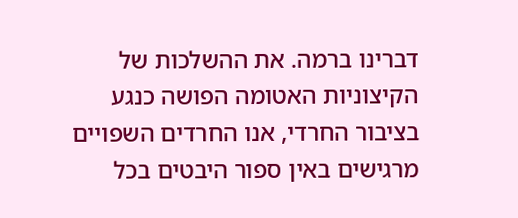דברינו ברמה. את ההשלכות של הקיצוניות האטומה הפושה כנגע בציבור החרדי, אנו החרדים השפויים מרגישים באין ספור היבטים בכל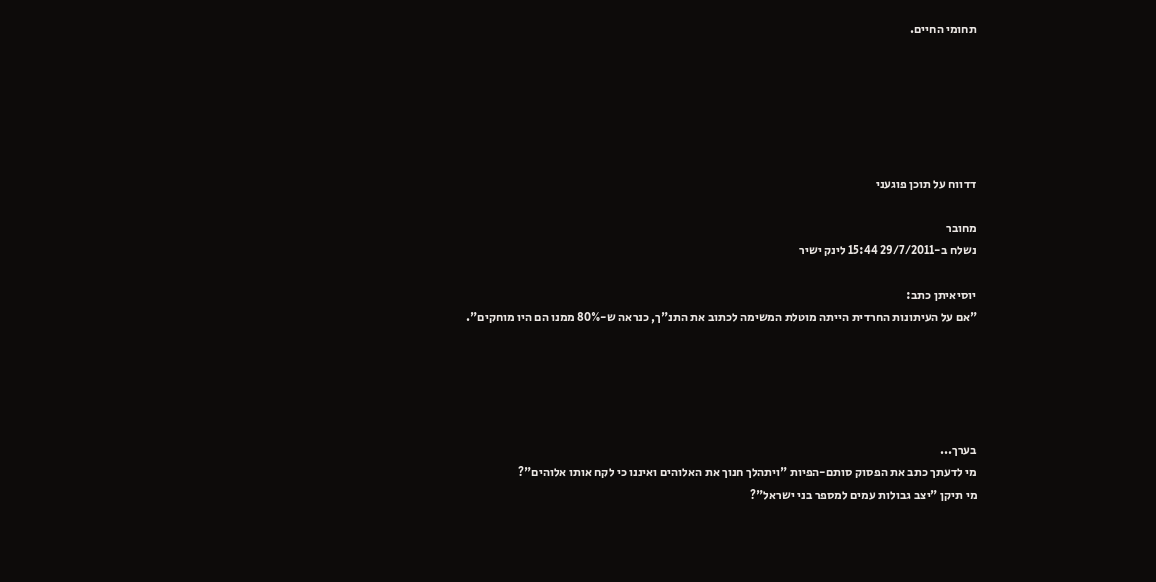תחומי החיים.






דדווח על תוכן פוגעני

מחובר
נשלח ב-29/7/2011 15:44 לינק ישיר

יוסיאיתן כתב:
"אם על העיתונות החרדית הייתה מוטלת המשימה לכתוב את התנ"ך, כנראה ש-80% ממנו הם היו מוחקים".





בערך...
מי לדעתך כתב את הפסוק סותם-הפיות "ויתהלך חנוך את האלוהים ואיננו כי לקח אותו אלוהים"?
מי תיקן "יצב גבולות עמים למספר בני ישראל"?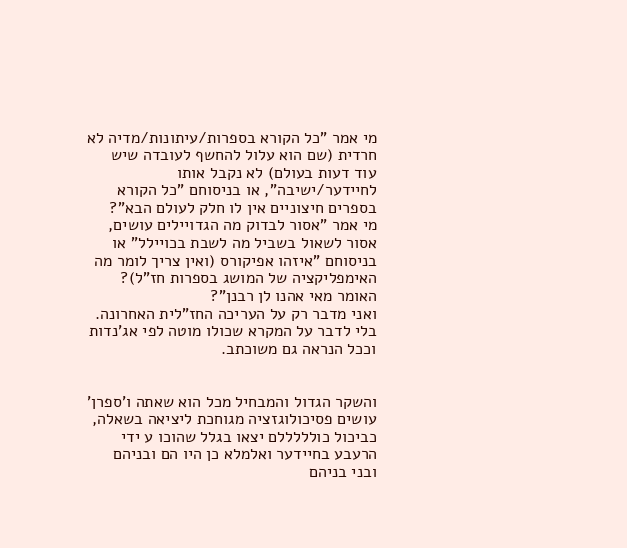מי אמר "כל הקורא בספרות/עיתונות/מדיה לא חרדית (שם הוא עלול להחשף לעובדה שיש עוד דעות בעולם) לא נקבל אותו לחיידער/ישיבה", או בניסוחם "כל הקורא בספרים חיצוניים אין לו חלק לעולם הבא"?
מי אמר "אסור לבדוק מה הגדויילים עושים, אסור לשאול בשביל מה לשבת בכויילל" או בניסוחם "איזהו אפיקורס (ואין צריך לומר מה האימפליקציה של המושג בספרות חז"ל)? האומר מאי אהנו לן רבנן"?
ואני מדבר רק על העריכה החז"לית האחרונה. בלי לדבר על המקרא שכולו מוטה לפי אג'נדות וככל הנראה גם משוכתב.


והשקר הגדול והמבחיל מכל הוא שאתה ו'ספרן' עושים פסיכולוגזציה מגוחכת ליציאה בשאלה, כביכול כולללללם יצאו בגלל שהוכו ע ידי הרעבע בחיידער ואלמלא כן היו הם ובניהם ובני בניהם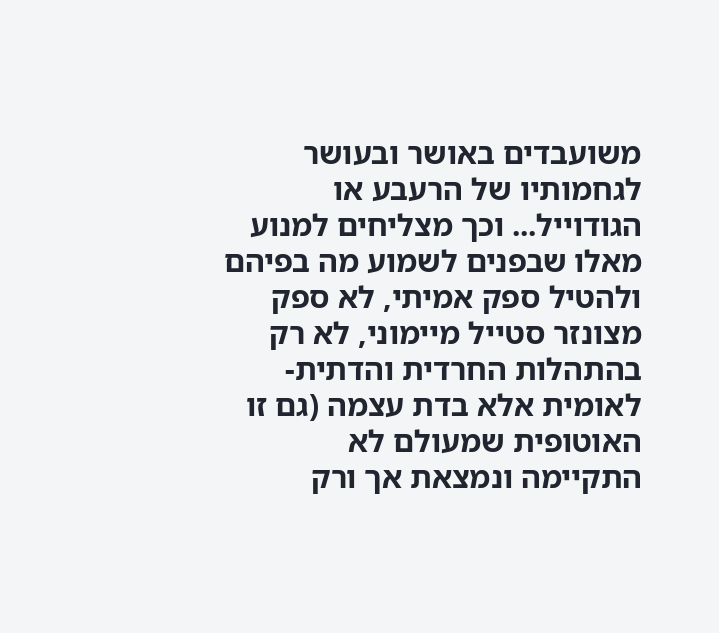משועבדים באושר ובעושר לגחמותיו של הרעבע או הגודוייל... וכך מצליחים למנוע מאלו שבפנים לשמוע מה בפיהם ולהטיל ספק אמיתי, לא ספק מצונזר סטייל מיימוני, לא רק בהתהלות החרדית והדתית-לאומית אלא בדת עצמה (גם זו האוטופית שמעולם לא התקיימה ונמצאת אך ורק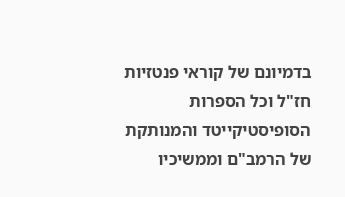בדמיונם של קוראי פנטזיות חז"ל וכל הספרות הסופיסטיקייטד והמנותקת של הרמב"ם וממשיכיו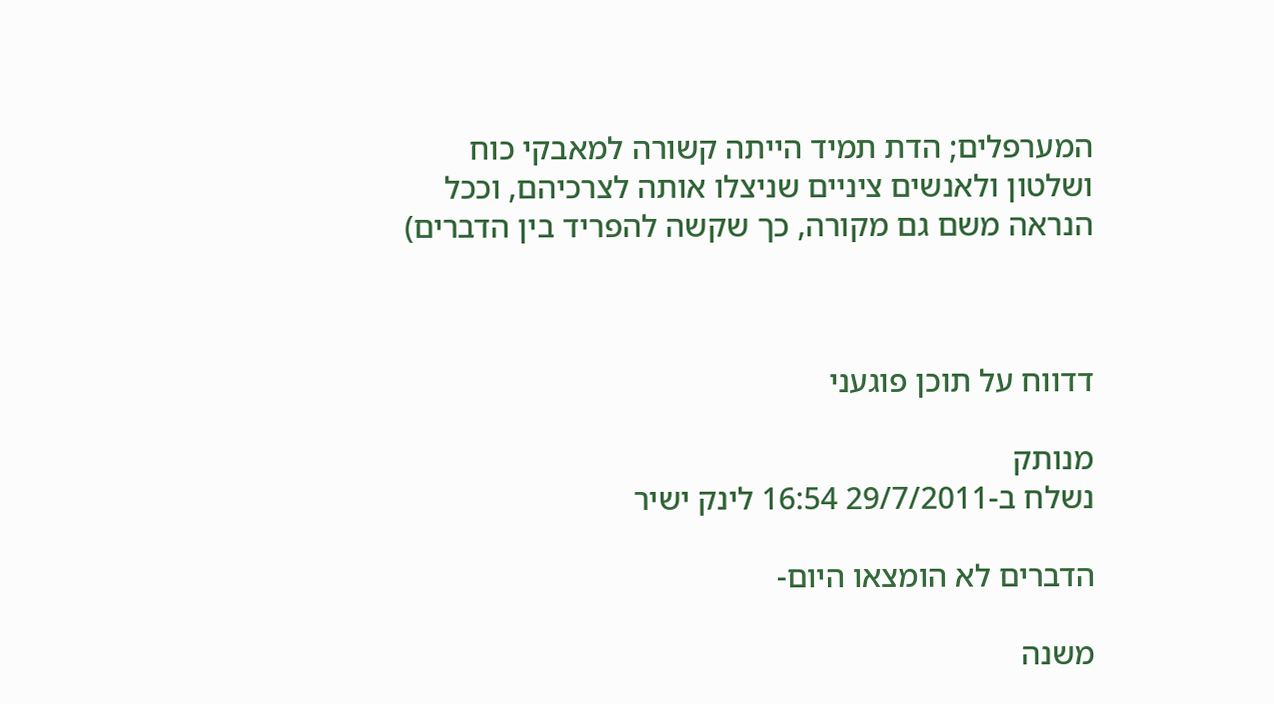המערפלים; הדת תמיד הייתה קשורה למאבקי כוח ושלטון ולאנשים ציניים שניצלו אותה לצרכיהם, וככל הנראה משם גם מקורה, כך שקשה להפריד בין הדברים)



דדווח על תוכן פוגעני

מנותק
נשלח ב-29/7/2011 16:54 לינק ישיר

הדברים לא הומצאו היום-

משנה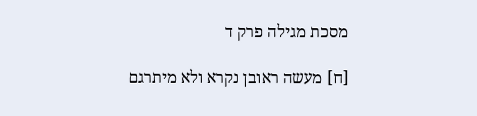מסכת מגילה פרק ד

[ח] מעשה ראובן נקרא ולא מיתרגם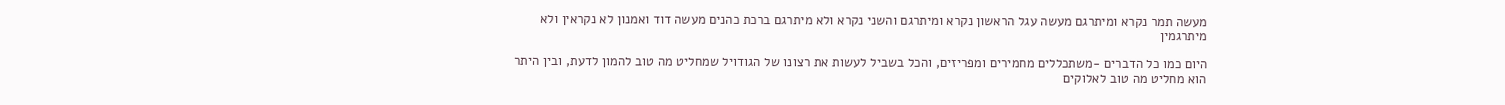מעשה תמר נקרא ומיתרגם מעשה עגל הראשון נקרא ומיתרגם והשני נקרא ולא מיתרגם ברכת כהנים מעשה דוד ואמנון לא נקראין ולא מיתרגמין

היום כמו כל הדברים -משתכללים מחמירים ומפריזים, והכל בשביל לעשות את רצונו של הגודויל שמחליט מה טוב להמון לדעת, ובין היתר הוא מחליט מה טוב לאלוקים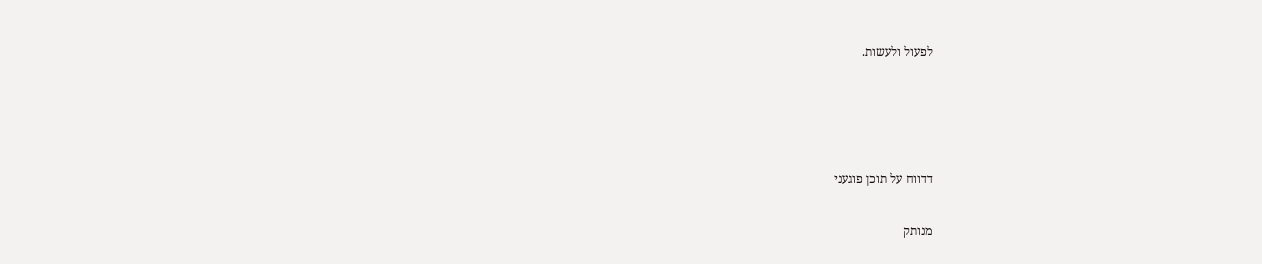לפעול ולעשות.




דדווח על תוכן פוגעני

מנותק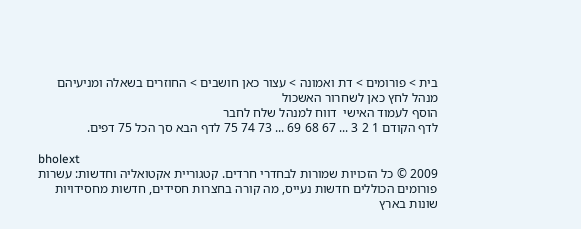בית > פורומים > דת ואמונה > עצור כאן חושבים > החוזרים בשאלה ומניעיהם
מנהל לחץ כאן לשחרור האשכול
הוסף לעמוד האישי  דווח למנהל שלח לחבר
לדף הקודם 1 2 3 ... 67 68 69 ... 73 74 75 לדף הבא סך הכל 75 דפים.

bholext
2009 © כל הזכויות שמורות לבחדרי חרדים. קטגוריית אקטואליה וחדשות: עשרות פורומים הכוללים חדשות נעייס, מה קורה בחצרות חסידים, חדשות מחסידויות שונות בארץ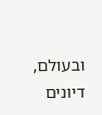ובעולם, דיונים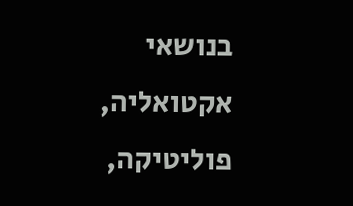בנושאי אקטואליה, פוליטיקה,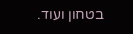בטחון ועוד.